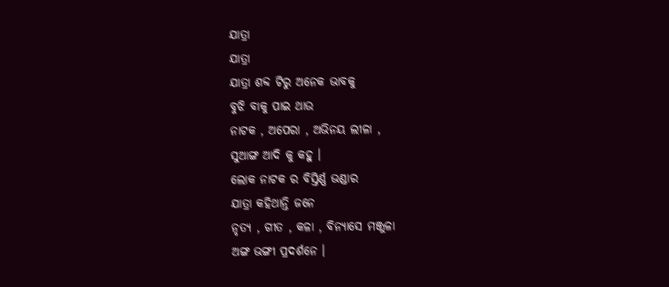ଯାତ୍ରା
ଯାତ୍ରା
ଯାତ୍ରା ଶବ୍ଦ ଟିରୁ ଅନେକ ଭାବକୁ
ବୁଝି ବାକୁ ପାଇ ଥାଉ
ନାଟକ , ଅପେରା , ଅଭିନୟ ଲୀଳା ,
ସୁଆଙ୍ଗ ଆଦି କୁ କହୁ ।
ଲୋକ ନାଟକ ର ବିସ୍ତିର୍ଣ୍ଣ ଭଣ୍ଡାର
ଯାତ୍ରା କହିଥାନ୍ତି ଜନେ
ନୃତ୍ୟ , ଗୀତ , କଳା , ବିନ୍ୟାସେ ମଞ୍ଜୁଳା
ଅଙ୍ଗ ଭଙ୍ଗୀ ପ୍ରଦର୍ଶନେ ।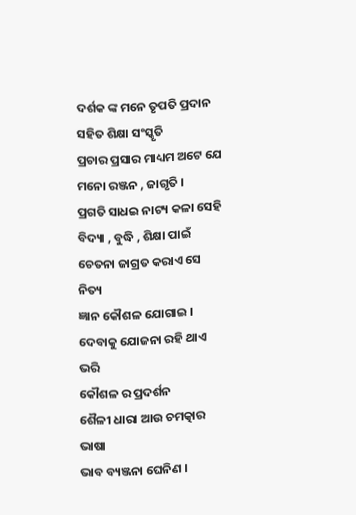ଦର୍ଶକ ଙ୍କ ମନେ ତୃପତି ପ୍ରଦାନ
ସହିତ ଶିକ୍ଷା ସଂସ୍କୃତି
ପ୍ରଚାର ପ୍ରସାର ମାଧ୍ୟମ ଅଟେ ଯେ
ମନୋ ରଞ୍ଜନ , ଜାଗୃତି ।
ପ୍ରଗତି ସାଧଇ ନାଟ୍ୟ କଳା ସେହି
ବିଦ୍ୟା , ବୁଦ୍ଧି , ଶିକ୍ଷା ପାଇଁ
ଚେତନା ଜାଗ୍ରତ କରାଏ ସେ ନିତ୍ୟ
ଜ୍ଞାନ କୌଶଳ ଯୋଗାଇ ।
ଦେବାକୁ ଯୋଜନା ରହି ଥାଏ ଭରି
କୌଶଳ ର ପ୍ରଦର୍ଶନ
ଶୈଳୀ ଧାରା ଆଉ ଚମତ୍କାର ଭାଷା
ଭାବ ବ୍ୟଞ୍ଜନା ଘେନିଣ ।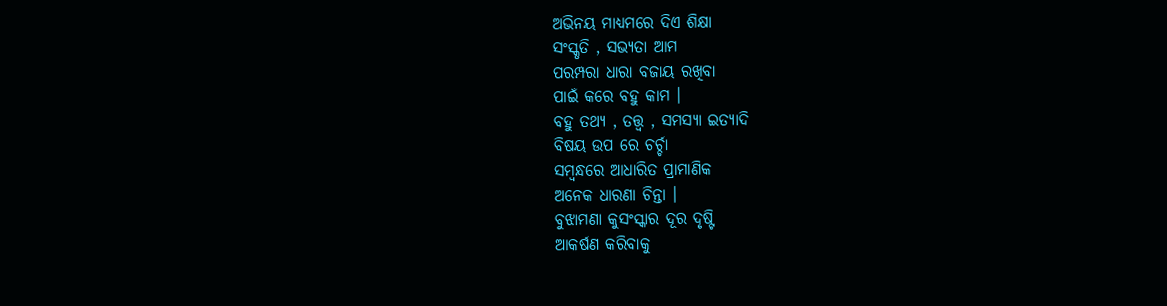ଅଭିନୟ ମାଧ୍ୟମରେ ଦିଏ ଶିକ୍ଷା
ସଂସ୍କୃତି , ସଭ୍ୟତା ଆମ
ପରମ୍ପରା ଧାରା ବଜାୟ ରଖିବା
ପାଇଁ କରେ ବହୁ କାମ ।
ବହୁ ତଥ୍ୟ , ତତ୍ତ୍ୱ , ସମସ୍ୟା ଇତ୍ୟାଦି
ବିଷୟ ଉପ ରେ ଚର୍ଚ୍ଚା
ସମ୍ୱନ୍ଧରେ ଆଧାରିତ ପ୍ରାମାଣିକ
ଅନେକ ଧାରଣା ଚିନ୍ତା ।
ବୁଝାମଣା କୁସଂସ୍କାର ଦୂର ଦୃଷ୍ଟି
ଆକର୍ଷଣ କରିବାକୁ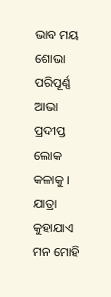ଭାବ ମୟ ଶୋଭା ପରିପୂର୍ଣ୍ଣ ଆଭା
ପ୍ରଦୀପ୍ତ ଲୋକ କଳାକୁ ।
ଯାତ୍ରା କୁହାଯାଏ ମନ ମୋହି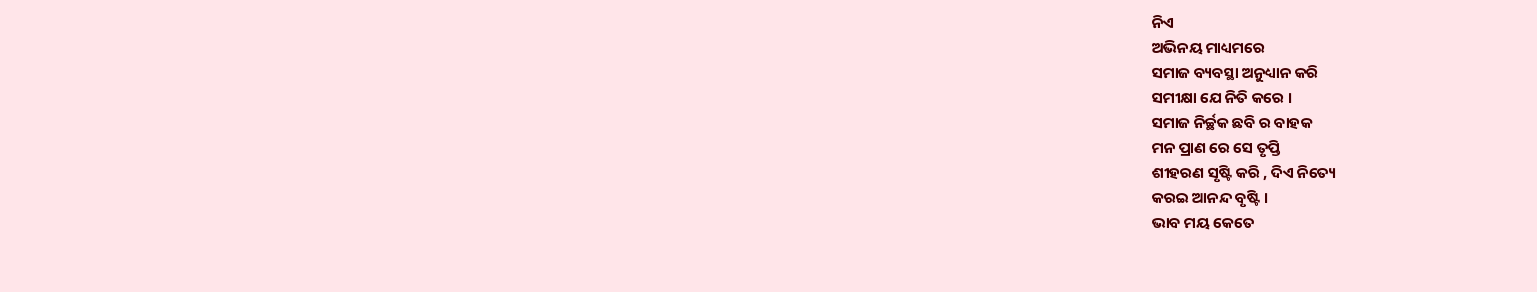ନିଏ
ଅଭିନୟ ମାଧ୍ୟମରେ
ସମାଜ ବ୍ୟବସ୍ଥା ଅନୁଧ୍ୟାନ କରି
ସମୀକ୍ଷା ଯେ ନିତି କରେ ।
ସମାଜ ନିର୍ଚ୍ଛକ ଛବି ର ବାହକ
ମନ ପ୍ରାଣ ରେ ସେ ତୃପ୍ତି
ଶୀହରଣ ସୃଷ୍ଟି କରି , ଦିଏ ନିତ୍ୟେ
କରଇ ଆନନ୍ଦ ବୃଷ୍ଟି ।
ଭାବ ମୟ କେତେ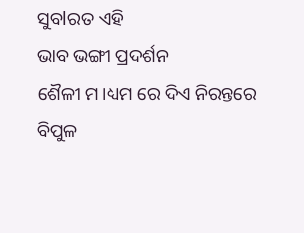ସୁବlରତ ଏହି
ଭାବ ଭଙ୍ଗୀ ପ୍ରଦର୍ଶନ
ଶୈଳୀ ମ।ଧ୍ୟମ ରେ ଦିଏ ନିରନ୍ତରେ
ବିପୁଳ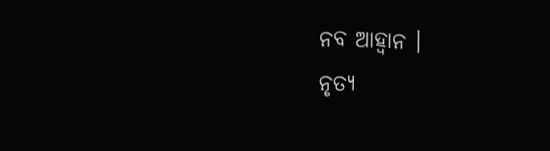ନବ ଆହ୍ଵାନ ।
ନୃତ୍ୟ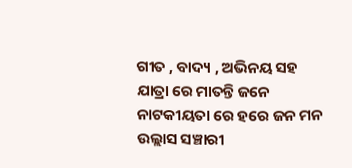ଗୀତ , ବାଦ୍ୟ , ଅଭିନୟ ସହ
ଯାତ୍ରା ରେ ମାତନ୍ତି ଜନେ
ନାଟକୀୟତା ରେ ହରେ ଜନ ମନ
ଉଲ୍ଲାସ ସଞ୍ଚାରୀ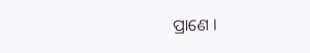ପ୍ରାଣେ ।